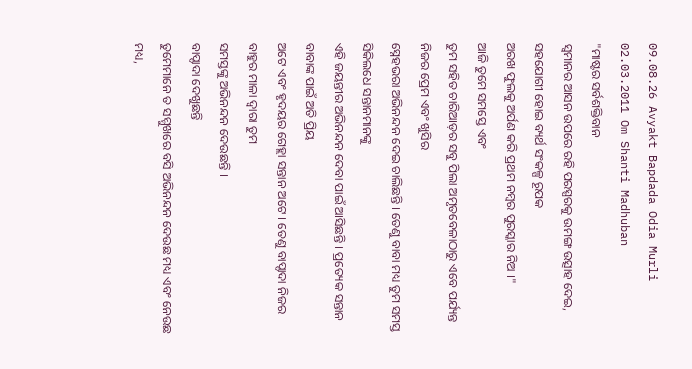09.08.26 Avyakt Bapdada Odia Murli 02.03.2011 Om Shanti Madhuban
"ମାଷ୍ଟର ସର୍ବଶକ୍ତିବାନ
ସ୍ୱମାନର ଆସନ ଉପରେ ରହି ପରସ୍ପରକୁ ଉମଙ୍ଗ ଉତ୍ସାହ ଦେଇ, ସହଯୋଗୀ ହୋଇ ବ୍ୟର୍ଥ ସଂକଳ୍ପ ରୂପକ
ଅରଖ ଫୁଲକୁ ଅର୍ପଣ କରି ପ୍ରଥମ ନମ୍ବର ପୁରସ୍କାର ନିଅ ।"
ଆଜି ତୁମେ ସମସ୍ତେ ଏବଂ
ତୁମ ସହିତ ଚାରିଆଡ଼ର ସବୁ ପିଲା ଅମୃତବେଳାଠାରୁ ଏବେ ପର୍ଯ୍ୟନ୍ତ ନିଜର ପ୍ରେମ ଏବଂ ଖୁସିର
ସ୍ନେହଭରା ଅଭିନନ୍ଦନ ଦେଇ ଚାଲିଛନ୍ତି । ତେଣୁ ବାବା ମଧ୍ୟ ତୁମ ସମସ୍ତ ସିକିଲଧେ ସନ୍ତାନମାନଙ୍କୁ
ଏହି ଜୟନ୍ତୀର ଅଭିନନ୍ଦନ ଦେବା ପାଇଁ ଆସିଛନ୍ତି । ପ୍ରତ୍ୟେକ ସନ୍ତାନ ବାବାଙ୍କ ପାଇଁ ଅତି ପ୍ରିୟ
ଅଟେ ଏବଂ ହୃଦୟର ଗେହ୍ଲା ସନ୍ତାନ ଅଟେ । ତେଣୁ ବାପ୍ଦାଦା ନିଜର ବାହୁର ମାଳା ଦ୍ୱାରା ତୁମ
ସମସ୍ତଙ୍କୁ ଅଭିନନ୍ଦନ ଦେଉଛନ୍ତି ।
ବାପ୍ଦାଦା ଦେଖୁଛନ୍ତି
ତୁମେମାନେ ତ ସମ୍ମୁଖରେ ବସି ଅଭିନନ୍ଦନ ଦେଉଛ ମଧ୍ୟ ଏବଂ ନେଉଛ ମଧ୍ୟ,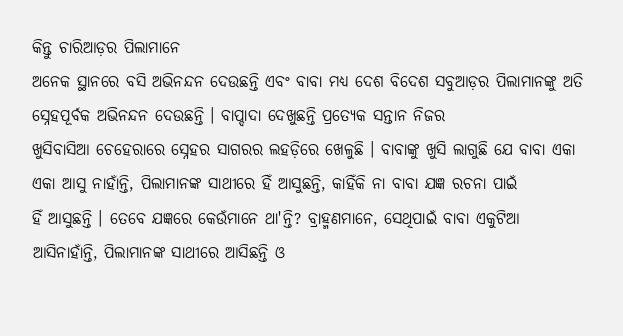କିନ୍ତୁ ଚାରିଆଡ଼ର ପିଲାମାନେ
ଅନେକ ସ୍ଥାନରେ ବସି ଅଭିନନ୍ଦନ ଦେଉଛନ୍ତି ଏବଂ ବାବା ମଧ୍ୟ ଦେଶ ବିଦେଶ ସବୁଆଡ଼ର ପିଲାମାନଙ୍କୁ ଅତି
ସ୍ନେହପୂର୍ବକ ଅଭିନନ୍ଦନ ଦେଉଛନ୍ତି । ବାପ୍ଦାଦା ଦେଖୁଛନ୍ତି ପ୍ରତ୍ୟେକ ସନ୍ତାନ ନିଜର
ଖୁସିବାସିଆ ଚେହେରାରେ ସ୍ନେହର ସାଗରର ଲହଡ଼ିରେ ଖେଳୁଛି । ବାବାଙ୍କୁ ଖୁସି ଲାଗୁଛି ଯେ ବାବା ଏକା
ଏକା ଆସୁ ନାହାଁନ୍ତି, ପିଲାମାନଙ୍କ ସାଥୀରେ ହିଁ ଆସୁଛନ୍ତି, କାହିଁକି ନା ବାବା ଯଜ୍ଞ ରଚନା ପାଇଁ
ହିଁ ଆସୁଛନ୍ତି । ତେବେ ଯଜ୍ଞରେ କେଉଁମାନେ ଥା'ନ୍ତି? ବ୍ରାହ୍ମଣମାନେ, ସେଥିପାଇଁ ବାବା ଏକୁଟିଆ
ଆସିନାହାଁନ୍ତି, ପିଲାମାନଙ୍କ ସାଥୀରେ ଆସିଛନ୍ତି ଓ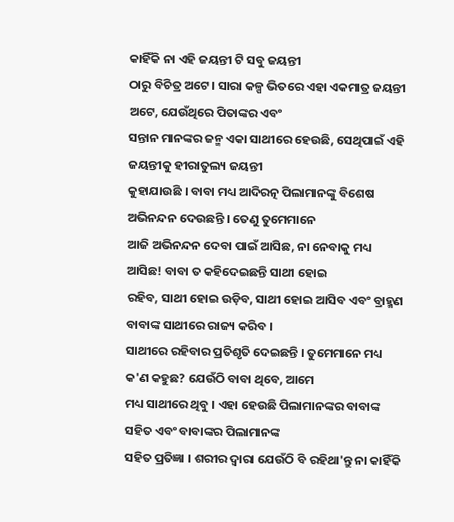କାହିଁକି ନା ଏହି ଜୟନ୍ତୀ ଟି ସବୁ ଜୟନ୍ତୀ
ଠାରୁ ବିଚିତ୍ର ଅଟେ । ସାରା କଳ୍ପ ଭିତରେ ଏହା ଏକମାତ୍ର ଜୟନ୍ତୀ ଅଟେ, ଯେଉଁଥିରେ ପିତାଙ୍କର ଏବଂ
ସନ୍ତାନ ମାନଙ୍କର ଜନ୍ମ ଏକା ସାଥୀରେ ହେଉଛି, ସେଥିପାଇଁ ଏହି ଜୟନ୍ତୀକୁ ହୀରାତୁଲ୍ୟ ଜୟନ୍ତୀ
କୁହାଯାଉଛି । ବାବା ମଧ୍ୟ ଆଦିରତ୍ନ ପିଲାମାନଙ୍କୁ ବିଶେଷ ଅଭିନନ୍ଦନ ଦେଉଛନ୍ତି । ତେଣୁ ତୁମେମାନେ
ଆଜି ଅଭିନନ୍ଦନ ଦେବା ପାଇଁ ଆସିଛ, ନା ନେବାକୁ ମଧ୍ୟ ଆସିଛ! ବାବା ତ କହିଦେଇଛନ୍ତି ସାଥୀ ହୋଇ
ରହିବ, ସାଥୀ ହୋଇ ଉଡ଼ିବ, ସାଥୀ ହୋଇ ଆସିବ ଏବଂ ବ୍ରାହ୍ମଣ ବାବାଙ୍କ ସାଥୀରେ ରାଜ୍ୟ କରିବ ।
ସାଥୀରେ ରହିବାର ପ୍ରତିଶୃତି ଦେଇଛନ୍ତି । ତୁମେମାନେ ମଧ୍ୟ କ'ଣ କହୁଛ? ଯେଉଁଠି ବାବା ଥିବେ, ଆମେ
ମଧ୍ୟ ସାଥୀରେ ଥିବୁ । ଏହା ହେଉଛି ପିଲାମାନଙ୍କର ବାବାଙ୍କ ସହିତ ଏବଂ ବାବାଙ୍କର ପିଲାମାନଙ୍କ
ସହିତ ପ୍ରତିଜ୍ଞା । ଶରୀର ଦ୍ୱାରା ଯେଉଁଠି ବି ରହିଥା'ନ୍ତୁ ନା କାହିଁକି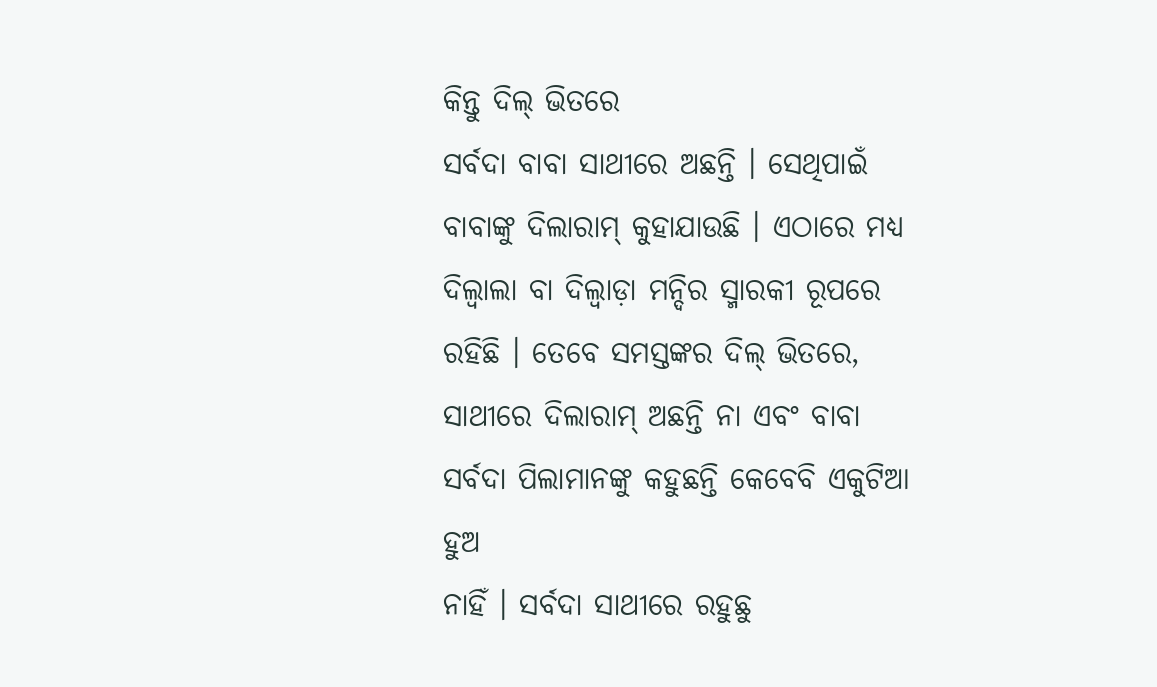କିନ୍ତୁ ଦିଲ୍ ଭିତରେ
ସର୍ବଦା ବାବା ସାଥୀରେ ଅଛନ୍ତି । ସେଥିପାଇଁ ବାବାଙ୍କୁ ଦିଲାରାମ୍ କୁହାଯାଉଛି । ଏଠାରେ ମଧ୍ୟ
ଦିଲ୍ୱାଲା ବା ଦିଲ୍ୱାଡ଼ା ମନ୍ଦିର ସ୍ମାରକୀ ରୂପରେ ରହିଛି । ତେବେ ସମସ୍ତଙ୍କର ଦିଲ୍ ଭିତରେ,
ସାଥୀରେ ଦିଲାରାମ୍ ଅଛନ୍ତି ନା ଏବଂ ବାବା ସର୍ବଦା ପିଲାମାନଙ୍କୁ କହୁଛନ୍ତି କେବେବି ଏକୁଟିଆ ହୁଅ
ନାହିଁ । ସର୍ବଦା ସାଥୀରେ ରହୁଛୁ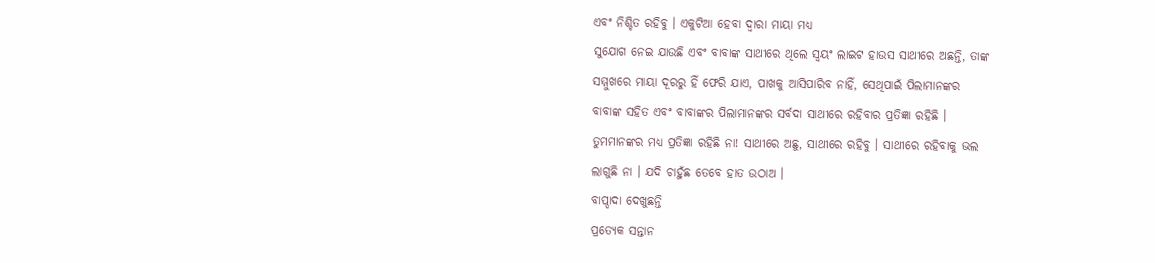ଏବଂ ନିଶ୍ଚିତ ରହିବୁ । ଏକୁଟିଆ ହେବା ଦ୍ୱାରା ମାୟା ମଧ୍ୟ
ସୁଯୋଗ ନେଇ ଯାଉଛି ଏବଂ ବାବାଙ୍କ ସାଥୀରେ ଥିଲେ ସ୍ୱୟଂ ଲାଇଟ ହାଉସ ସାଥୀରେ ଅଛନ୍ତି, ତାଙ୍କ
ସମ୍ମୁଖରେ ମାୟା ଦୂରରୁ ହିଁ ଫେରି ଯାଏ, ପାଖକୁ ଆସିପାରିବ ନାହିଁ, ସେଥିପାଇଁ ପିଲାମାନଙ୍କର
ବାବାଙ୍କ ସହିତ ଏବଂ ବାବାଙ୍କର ପିଲାମାନଙ୍କର ସର୍ବଦା ସାଥୀରେ ରହିବାର ପ୍ରତିଜ୍ଞା ରହିଛି ।
ତୁମମାନଙ୍କର ମଧ୍ୟ ପ୍ରତିଜ୍ଞା ରହିଛି ନା! ସାଥୀରେ ଅଛୁ, ସାଥୀରେ ରହିବୁ । ସାଥୀରେ ରହିବାକୁ ଭଲ
ଲାଗୁଛି ନା । ଯଦି ଚାହୁଁଛ ତେବେ ହାତ ଉଠାଅ ।
ବାପ୍ଦାଦା ଦେଖୁଛନ୍ତି
ପ୍ରତ୍ୟେକ ସନ୍ତାନ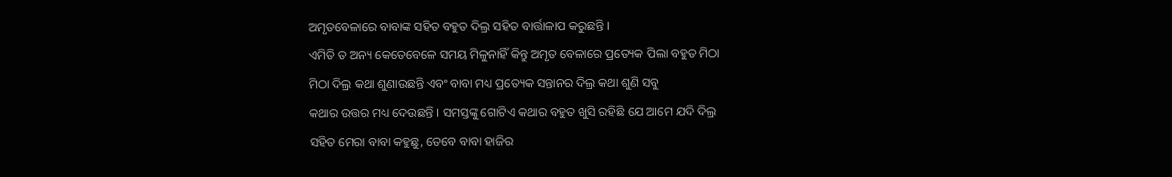ଅମୃତବେଳାରେ ବାବାଙ୍କ ସହିତ ବହୁତ ଦିଲ୍ର ସହିତ ବାର୍ତ୍ତାଳାପ କରୁଛନ୍ତି ।
ଏମିତି ତ ଅନ୍ୟ କେତେବେଳେ ସମୟ ମିଳୁନାହିଁ କିନ୍ତୁ ଅମୃତ ବେଳାରେ ପ୍ରତ୍ୟେକ ପିଲା ବହୁତ ମିଠା
ମିଠା ଦିଲ୍ର କଥା ଶୁଣାଉଛନ୍ତି ଏବଂ ବାବା ମଧ୍ୟ ପ୍ରତ୍ୟେକ ସନ୍ତାନର ଦିଲ୍ର କଥା ଶୁଣି ସବୁ
କଥାର ଉତ୍ତର ମଧ୍ୟ ଦେଉଛନ୍ତି । ସମସ୍ତଙ୍କୁ ଗୋଟିଏ କଥାର ବହୁତ ଖୁସି ରହିଛି ଯେ ଆମେ ଯଦି ଦିଲ୍ର
ସହିତ ମେରା ବାବା କହୁଛୁ, ତେବେ ବାବା ହାଜିର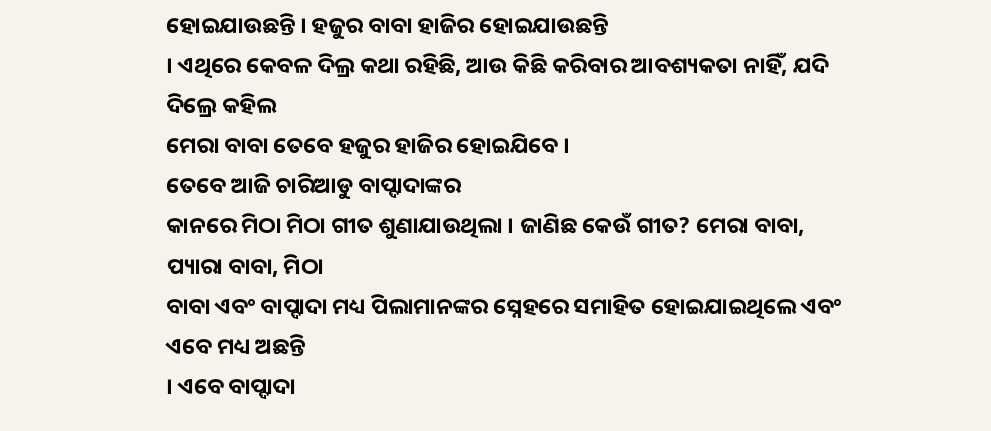ହୋଇଯାଉଛନ୍ତି । ହଜୁର ବାବା ହାଜିର ହୋଇଯାଉଛନ୍ତି
। ଏଥିରେ କେବଳ ଦିଲ୍ର କଥା ରହିଛି, ଆଉ କିଛି କରିବାର ଆବଶ୍ୟକତା ନାହିଁ, ଯଦି ଦିଲ୍ରେ କହିଲ
ମେରା ବାବା ତେବେ ହଜୁର ହାଜିର ହୋଇଯିବେ ।
ତେବେ ଆଜି ଚାରିଆଡୁ ବାପ୍ଦାଦାଙ୍କର
କାନରେ ମିଠା ମିଠା ଗୀତ ଶୁଣାଯାଉଥିଲା । ଜାଣିଛ କେଉଁ ଗୀତ? ମେରା ବାବା, ପ୍ୟାରା ବାବା, ମିଠା
ବାବା ଏବଂ ବାପ୍ଦାଦା ମଧ୍ୟ ପିଲାମାନଙ୍କର ସ୍ନେହରେ ସମାହିତ ହୋଇଯାଇଥିଲେ ଏବଂ ଏବେ ମଧ୍ୟ ଅଛନ୍ତି
। ଏବେ ବାପ୍ଦାଦା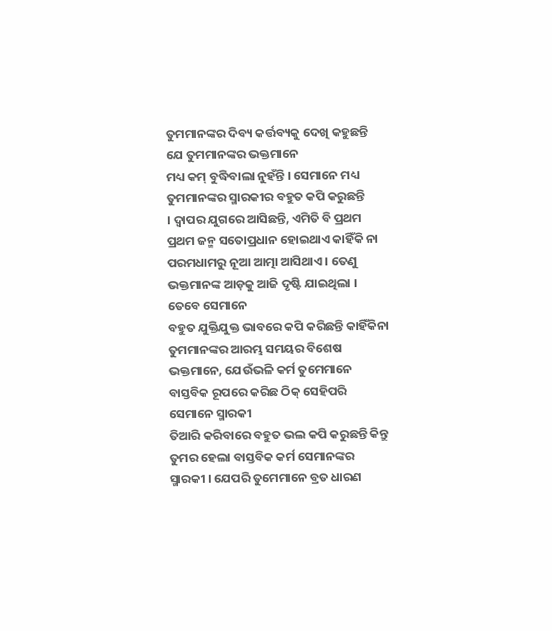ତୁମମାନଙ୍କର ଦିବ୍ୟ କର୍ତ୍ତବ୍ୟକୁ ଦେଖି କହୁଛନ୍ତି ଯେ ତୁମମାନଙ୍କର ଭକ୍ତମାନେ
ମଧ୍ୟ କମ୍ ବୁଦ୍ଧିବାଲା ନୁହଁନ୍ତି । ସେମାନେ ମଧ୍ୟ ତୁମମାନଙ୍କର ସ୍ମାରକୀର ବହୁତ କପି କରୁଛନ୍ତି
। ଦ୍ୱାପର ଯୁଗରେ ଆସିଛନ୍ତି, ଏମିତି ବି ପ୍ରଥମ ପ୍ରଥମ ଜନ୍ମ ସତୋପ୍ରଧାନ ହୋଇଥାଏ କାହିଁକି ନା
ପରମଧାମରୁ ନୂଆ ଆତ୍ମା ଆସିଥାଏ । ତେଣୁ ଭକ୍ତମାନଙ୍କ ଆଡ଼କୁ ଆଜି ଦୃଷ୍ଟି ଯାଇଥିଲା । ତେବେ ସେମାନେ
ବହୁତ ଯୁକ୍ତିଯୁକ୍ତ ଭାବରେ କପି କରିଛନ୍ତି କାହିଁକିନା ତୁମମାନଙ୍କର ଆରମ୍ଭ ସମୟର ବିଶେଷ
ଭକ୍ତମାନେ, ଯେଉଁଭଳି କର୍ମ ତୁମେମାନେ ବାସ୍ତବିକ ରୂପରେ କରିଛ ଠିକ୍ ସେହିପରି ସେମାନେ ସ୍ମାରକୀ
ତିଆରି କରିବାରେ ବହୁତ ଭଲ କପି କରୁଛନ୍ତି କିନ୍ତୁ ତୁମର ହେଲା ବାସ୍ତବିକ କର୍ମ ସେମାନଙ୍କର
ସ୍ମାରକୀ । ଯେପରି ତୁମେମାନେ ବ୍ରତ ଧାରଣ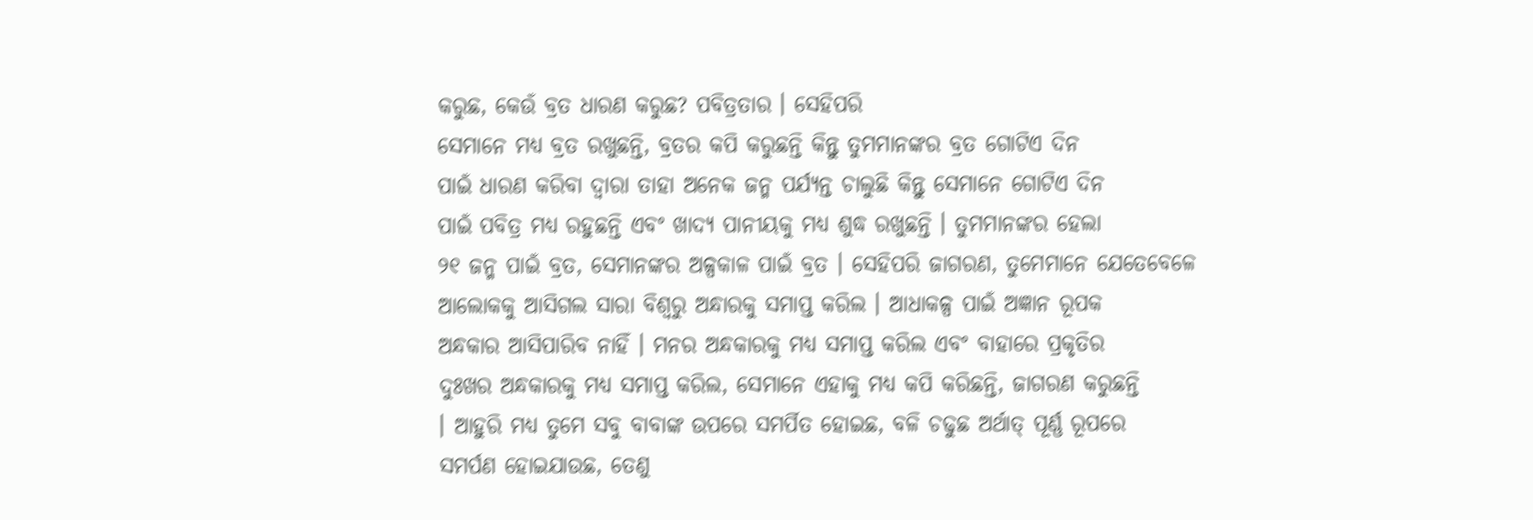କରୁଛ, କେଉଁ ବ୍ରତ ଧାରଣ କରୁଛ? ପବିତ୍ରତାର । ସେହିପରି
ସେମାନେ ମଧ୍ୟ ବ୍ରତ ରଖୁଛନ୍ତି, ବ୍ରତର କପି କରୁଛନ୍ତି କିନ୍ତୁ ତୁମମାନଙ୍କର ବ୍ରତ ଗୋଟିଏ ଦିନ
ପାଇଁ ଧାରଣ କରିବା ଦ୍ୱାରା ତାହା ଅନେକ ଜନ୍ମ ପର୍ଯ୍ୟନ୍ତ ଚାଲୁଛି କିନ୍ତୁ ସେମାନେ ଗୋଟିଏ ଦିନ
ପାଇଁ ପବିତ୍ର ମଧ୍ୟ ରହୁଛନ୍ତି ଏବଂ ଖାଦ୍ୟ ପାନୀୟକୁ ମଧ୍ୟ ଶୁଦ୍ଧ ରଖୁଛନ୍ତି । ତୁମମାନଙ୍କର ହେଲା
୨୧ ଜନ୍ମ ପାଇଁ ବ୍ରତ, ସେମାନଙ୍କର ଅଳ୍ପକାଳ ପାଇଁ ବ୍ରତ । ସେହିପରି ଜାଗରଣ, ତୁମେମାନେ ଯେତେବେଳେ
ଆଲୋକକୁ ଆସିଗଲ ସାରା ବିଶ୍ୱରୁ ଅନ୍ଧାରକୁ ସମାପ୍ତ କରିଲ । ଆଧାକଳ୍ପ ପାଇଁ ଅଜ୍ଞାନ ରୂପକ
ଅନ୍ଧକାର ଆସିପାରିବ ନାହିଁ । ମନର ଅନ୍ଧକାରକୁ ମଧ୍ୟ ସମାପ୍ତ କରିଲ ଏବଂ ବାହାରେ ପ୍ରକୃତିର
ଦୁଃଖର ଅନ୍ଧକାରକୁ ମଧ୍ୟ ସମାପ୍ତ କରିଲ, ସେମାନେ ଏହାକୁ ମଧ୍ୟ କପି କରିଛନ୍ତି, ଜାଗରଣ କରୁଛନ୍ତି
। ଆହୁରି ମଧ୍ୟ ତୁମେ ସବୁ ବାବାଙ୍କ ଉପରେ ସମର୍ପିତ ହୋଇଛ, ବଳି ଚଢୁଛ ଅର୍ଥାତ୍ ପୂର୍ଣ୍ଣ ରୂପରେ
ସମର୍ପଣ ହୋଇଯାଉଛ, ତେଣୁ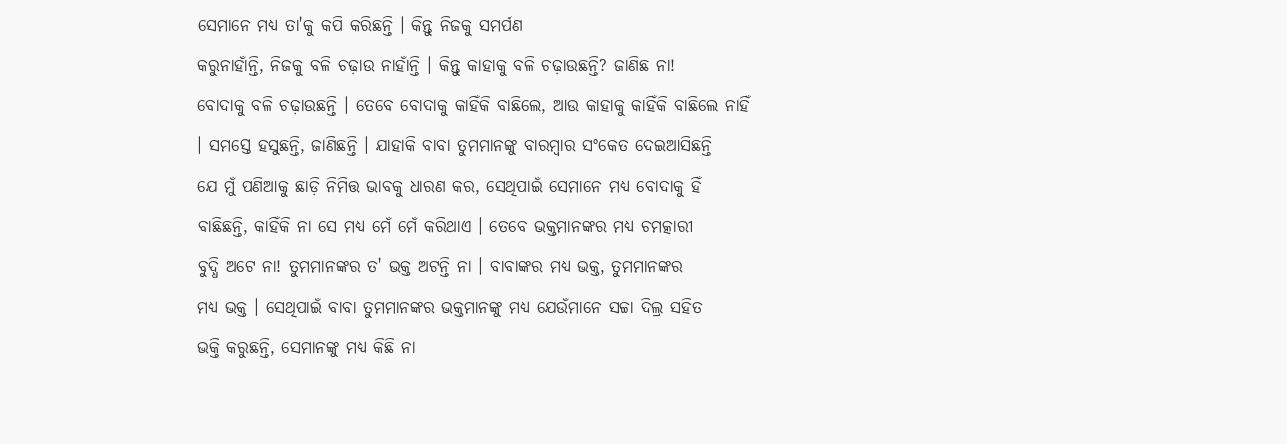ସେମାନେ ମଧ୍ୟ ତା'କୁ କପି କରିଛନ୍ତି । କିନ୍ତୁ ନିଜକୁ ସମର୍ପଣ
କରୁନାହାଁନ୍ତି, ନିଜକୁ ବଳି ଚଢ଼ାଉ ନାହାଁନ୍ତି । କିନ୍ତୁ କାହାକୁ ବଳି ଚଢ଼ାଉଛନ୍ତି? ଜାଣିଛ ନା!
ବୋଦାକୁ ବଳି ଚଢ଼ାଉଛନ୍ତି । ତେବେ ବୋଦାକୁ କାହିଁକି ବାଛିଲେ, ଆଉ କାହାକୁ କାହିଁକି ବାଛିଲେ ନାହିଁ
। ସମସ୍ତେ ହସୁଛନ୍ତି, ଜାଣିଛନ୍ତି । ଯାହାକି ବାବା ତୁମମାନଙ୍କୁ ବାରମ୍ବାର ସଂକେତ ଦେଇଆସିଛନ୍ତି
ଯେ ମୁଁ ପଣିଆକୁ ଛାଡ଼ି ନିମିତ୍ତ ଭାବକୁ ଧାରଣ କର, ସେଥିପାଇଁ ସେମାନେ ମଧ୍ୟ ବୋଦାକୁ ହିଁ
ବାଛିଛନ୍ତି, କାହିଁକି ନା ସେ ମଧ୍ୟ ମେଁ ମେଁ କରିଥାଏ । ତେବେ ଭକ୍ତମାନଙ୍କର ମଧ୍ୟ ଚମତ୍କାରୀ
ବୁଦ୍ଧି ଅଟେ ନା! ତୁମମାନଙ୍କର ତ' ଭକ୍ତ ଅଟନ୍ତି ନା । ବାବାଙ୍କର ମଧ୍ୟ ଭକ୍ତ, ତୁମମାନଙ୍କର
ମଧ୍ୟ ଭକ୍ତ । ସେଥିପାଇଁ ବାବା ତୁମମାନଙ୍କର ଭକ୍ତମାନଙ୍କୁ ମଧ୍ୟ ଯେଉଁମାନେ ସଚ୍ଚା ଦିଲ୍ର ସହିତ
ଭକ୍ତି କରୁଛନ୍ତି, ସେମାନଙ୍କୁ ମଧ୍ୟ କିଛି ନା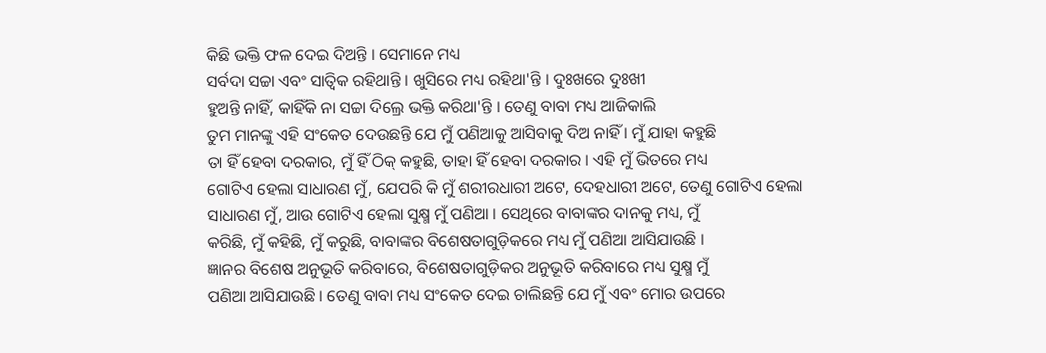କିଛି ଭକ୍ତି ଫଳ ଦେଇ ଦିଅନ୍ତି । ସେମାନେ ମଧ୍ୟ
ସର୍ବଦା ସଚ୍ଚା ଏବଂ ସାତ୍ୱିକ ରହିଥାନ୍ତି । ଖୁସିରେ ମଧ୍ୟ ରହିଥା'ନ୍ତି । ଦୁଃଖରେ ଦୁଃଖୀ
ହୁଅନ୍ତି ନାହିଁ, କାହିଁକି ନା ସଚ୍ଚା ଦିଲ୍ରେ ଭକ୍ତି କରିଥା'ନ୍ତି । ତେଣୁ ବାବା ମଧ୍ୟ ଆଜିକାଲି
ତୁମ ମାନଙ୍କୁ ଏହି ସଂକେତ ଦେଉଛନ୍ତି ଯେ ମୁଁ ପଣିଆକୁ ଆସିବାକୁ ଦିଅ ନାହିଁ । ମୁଁ ଯାହା କହୁଛି
ତା ହିଁ ହେବା ଦରକାର, ମୁଁ ହିଁ ଠିକ୍ କହୁଛି, ତାହା ହିଁ ହେବା ଦରକାର । ଏହି ମୁଁ ଭିତରେ ମଧ୍ୟ
ଗୋଟିଏ ହେଲା ସାଧାରଣ ମୁଁ, ଯେପରି କି ମୁଁ ଶରୀରଧାରୀ ଅଟେ, ଦେହଧାରୀ ଅଟେ, ତେଣୁ ଗୋଟିଏ ହେଲା
ସାଧାରଣ ମୁଁ, ଆଉ ଗୋଟିଏ ହେଲା ସୁକ୍ଷ୍ମ ମୁଁ ପଣିଆ । ସେଥିରେ ବାବାଙ୍କର ଦାନକୁ ମଧ୍ୟ, ମୁଁ
କରିଛି, ମୁଁ କହିଛି, ମୁଁ କରୁଛି, ବାବାଙ୍କର ବିଶେଷତାଗୁଡ଼ିକରେ ମଧ୍ୟ ମୁଁ ପଣିଆ ଆସିଯାଉଛି ।
ଜ୍ଞାନର ବିଶେଷ ଅନୁଭୂତି କରିବାରେ, ବିଶେଷତାଗୁଡ଼ିକର ଅନୁଭୂତି କରିବାରେ ମଧ୍ୟ ସୁକ୍ଷ୍ମ ମୁଁ
ପଣିଆ ଆସିଯାଉଛି । ତେଣୁ ବାବା ମଧ୍ୟ ସଂକେତ ଦେଇ ଚାଲିଛନ୍ତି ଯେ ମୁଁ ଏବଂ ମୋର ଉପରେ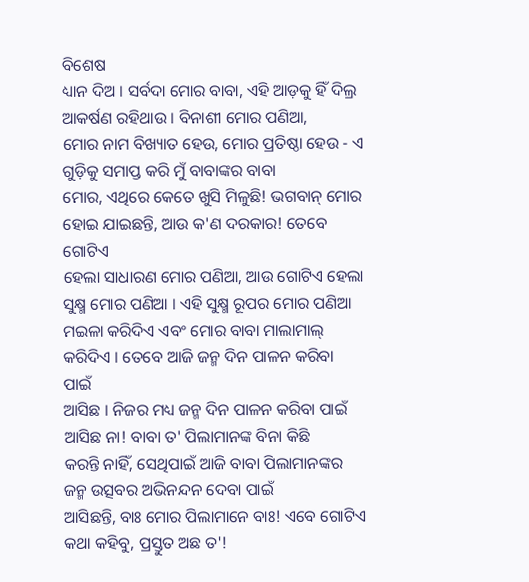ବିଶେଷ
ଧ୍ୟାନ ଦିଅ । ସର୍ବଦା ମୋର ବାବା, ଏହି ଆଡ଼କୁ ହିଁ ଦିଲ୍ର ଆକର୍ଷଣ ରହିଥାଉ । ବିନାଶୀ ମୋର ପଣିଆ,
ମୋର ନାମ ବିଖ୍ୟାତ ହେଉ, ମୋର ପ୍ରତିଷ୍ଠା ହେଉ - ଏ ଗୁଡ଼ିକୁ ସମାପ୍ତ କରି ମୁଁ ବାବାଙ୍କର ବାବା
ମୋର, ଏଥିରେ କେତେ ଖୁସି ମିଳୁଛି! ଭଗବାନ୍ ମୋର ହୋଇ ଯାଇଛନ୍ତି, ଆଉ କ'ଣ ଦରକାର! ତେବେ ଗୋଟିଏ
ହେଲା ସାଧାରଣ ମୋର ପଣିଆ, ଆଉ ଗୋଟିଏ ହେଲା ସୁକ୍ଷ୍ମ ମୋର ପଣିଆ । ଏହି ସୁକ୍ଷ୍ମ ରୂପର ମୋର ପଣିଆ
ମଇଳା କରିଦିଏ ଏବଂ ମୋର ବାବା ମାଲାମାଲ୍ କରିଦିଏ । ତେବେ ଆଜି ଜନ୍ମ ଦିନ ପାଳନ କରିବା ପାଇଁ
ଆସିଛ । ନିଜର ମଧ୍ୟ ଜନ୍ମ ଦିନ ପାଳନ କରିବା ପାଇଁ ଆସିଛ ନା! ବାବା ତ' ପିଲାମାନଙ୍କ ବିନା କିଛି
କରନ୍ତି ନାହିଁ, ସେଥିପାଇଁ ଆଜି ବାବା ପିଲାମାନଙ୍କର ଜନ୍ମ ଉତ୍ସବର ଅଭିନନ୍ଦନ ଦେବା ପାଇଁ
ଆସିଛନ୍ତି, ବାଃ ମୋର ପିଲାମାନେ ବାଃ! ଏବେ ଗୋଟିଏ କଥା କହିବୁ, ପ୍ରସ୍ତୁତ ଅଛ ତ'!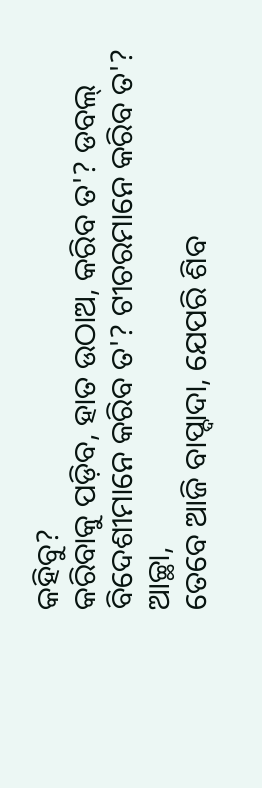କହିବୁ?
କରିବାକୁ ପଡ଼ିବ, ହାତ ଉଠାଅ, କରିବ ତ'? ଡବଲ୍ ବିଦେଶୀମାନେ କରିବ ତ'? ଟୀଚରମାନେ କରିବ ତ'? ଆଚ୍ଛା,
ତେବେ ଆଜି ବାପ୍ଦାଦା, ଯେପରି ଶିବ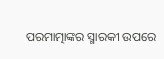ପରମାତ୍ମାଙ୍କର ସ୍ମାରକୀ ଉପରେ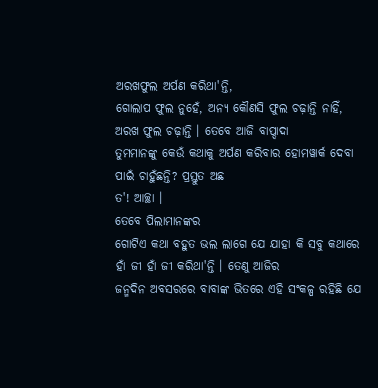ଅରଖଫୁଲ ଅର୍ପଣ କରିଥା'ନ୍ତି,
ଗୋଲାପ ଫୁଲ ନୁହେଁ, ଅନ୍ୟ କୌଣସି ଫୁଲ ଚଢ଼ାନ୍ତି ନାହିଁ, ଅରଖ ଫୁଲ ଚଢ଼ାନ୍ତି । ତେବେ ଆଜି ବାପ୍ଦାଦା
ତୁମମାନଙ୍କୁ କେଉଁ କଥାକୁ ଅର୍ପଣ କରିବାର ହୋମୱାର୍କ ଦେବା ପାଇଁ ଚାହୁଁଛନ୍ତି? ପ୍ରସ୍ତୁତ ଅଛ
ତ'! ଆଚ୍ଛା ।
ତେବେ ପିଲାମାନଙ୍କର
ଗୋଟିଏ କଥା ବହୁତ ଭଲ ଲାଗେ ଯେ ଯାହା କି ସବୁ କଥାରେ ହାଁ ଜୀ ହାଁ ଜୀ କରିଥା'ନ୍ତି । ତେଣୁ ଆଜିର
ଜନ୍ମଦିନ ଅବସରରେ ବାବାଙ୍କ ଭିତରେ ଏହି ସଂକଳ୍ପ ରହିଛି ଯେ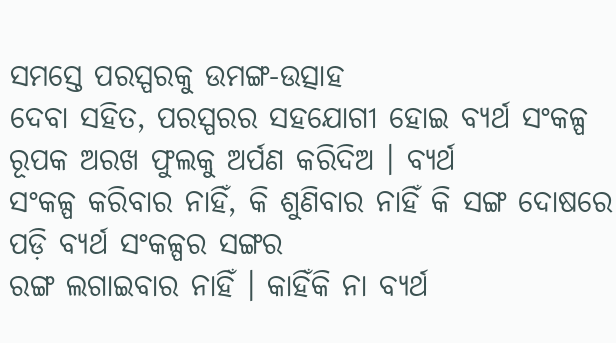ସମସ୍ତେ ପରସ୍ପରକୁ ଉମଙ୍ଗ-ଉତ୍ସାହ
ଦେବା ସହିତ, ପରସ୍ପରର ସହଯୋଗୀ ହୋଇ ବ୍ୟର୍ଥ ସଂକଳ୍ପ ରୂପକ ଅରଖ ଫୁଲକୁ ଅର୍ପଣ କରିଦିଅ । ବ୍ୟର୍ଥ
ସଂକଳ୍ପ କରିବାର ନାହିଁ, କି ଶୁଣିବାର ନାହିଁ କି ସଙ୍ଗ ଦୋଷରେ ପଡ଼ି ବ୍ୟର୍ଥ ସଂକଳ୍ପର ସଙ୍ଗର
ରଙ୍ଗ ଲଗାଇବାର ନାହିଁ । କାହିଁକି ନା ବ୍ୟର୍ଥ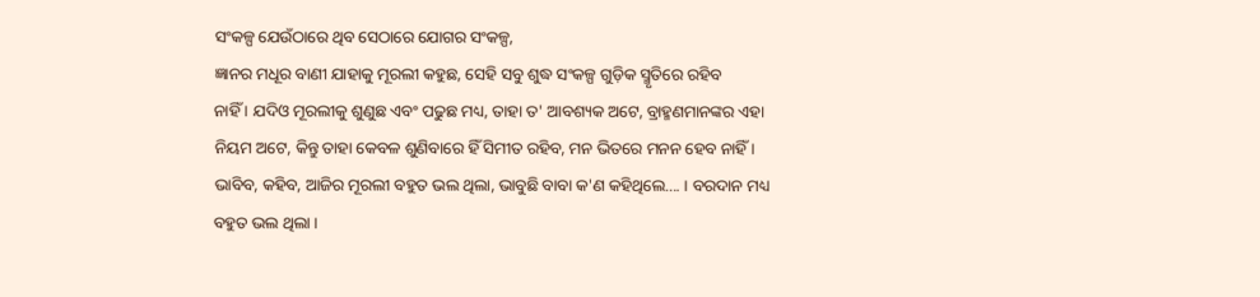ସଂକଳ୍ପ ଯେଉଁଠାରେ ଥିବ ସେଠାରେ ଯୋଗର ସଂକଳ୍ପ,
ଜ୍ଞାନର ମଧୂର ବାଣୀ ଯାହାକୁ ମୂରଲୀ କହୁଛ, ସେହି ସବୁ ଶୁଦ୍ଧ ସଂକଳ୍ପ ଗୁଡ଼ିକ ସ୍ମୃତିରେ ରହିବ
ନାହିଁ । ଯଦିଓ ମୂରଲୀକୁ ଶୁଣୁଛ ଏବଂ ପଢୁଛ ମଧ୍ୟ, ତାହା ତ' ଆବଶ୍ୟକ ଅଟେ, ବ୍ରାହ୍ମଣମାନଙ୍କର ଏହା
ନିୟମ ଅଟେ, କିନ୍ତୁ ତାହା କେବଳ ଶୁଣିବାରେ ହିଁ ସିମୀତ ରହିବ, ମନ ଭିତରେ ମନନ ହେବ ନାହିଁ ।
ଭାବିବ, କହିବ, ଆଜିର ମୂରଲୀ ବହୁତ ଭଲ ଥିଲା, ଭାବୁଛି ବାବା କ'ଣ କହିଥିଲେ.... । ବରଦାନ ମଧ୍ୟ
ବହୁତ ଭଲ ଥିଲା ।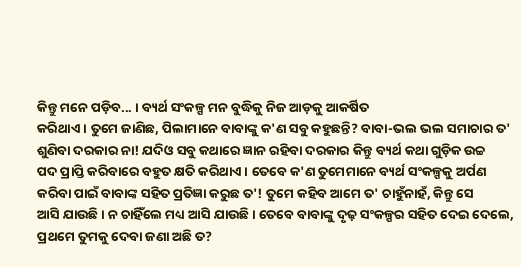କିନ୍ତୁ ମନେ ପଡ଼ିବ... । ବ୍ୟର୍ଥ ସଂକଳ୍ପ ମନ ବୁଦ୍ଧିକୁ ନିଜ ଆଡ଼କୁ ଆକର୍ଷିତ
କରିଥାଏ । ତୁମେ ଜାଣିଛ, ପିଲାମାନେ ବାବାଙ୍କୁ କ'ଣ ସବୁ କହୁଛନ୍ତି? ବାବା-ଭଲ ଭଲ ସମାଚାର ତ'
ଶୁଣିବା ଦରକାର ନା! ଯଦିଓ ସବୁ କଥାରେ ଜ୍ଞାନ ରହିବା ଦରକାର କିନ୍ତୁ ବ୍ୟର୍ଥ କଥା ଗୁଡ଼ିକ ଉଚ୍ଚ
ପଦ ପ୍ରାପ୍ତି କରିବାରେ ବହୁତ କ୍ଷତି କରିଥାଏ । ତେବେ କ'ଣ ତୁମେମାନେ ବ୍ୟର୍ଥ ସଂକଳ୍ପକୁ ଅର୍ପଣ
କରିବା ପାଇଁ ବାବାଙ୍କ ସହିତ ପ୍ରତିଜ୍ଞା କରୁଛ ତ'! ତୁମେ କହିବ ଆମେ ତ' ଚାହୁଁନାହଁ, କିନ୍ତୁ ସେ
ଆସି ଯାଉଛି । ନ ଚାହିଁଲେ ମଧ୍ୟ ଆସି ଯାଉଛି । ତେବେ ବାବାଙ୍କୁ ଦୃଢ଼ ସଂକଳ୍ପର ସହିତ ଦେଇ ଦେଲେ,
ପ୍ରଥମେ ତୁମକୁ ଦେବା ଜଣା ଅଛି ତ?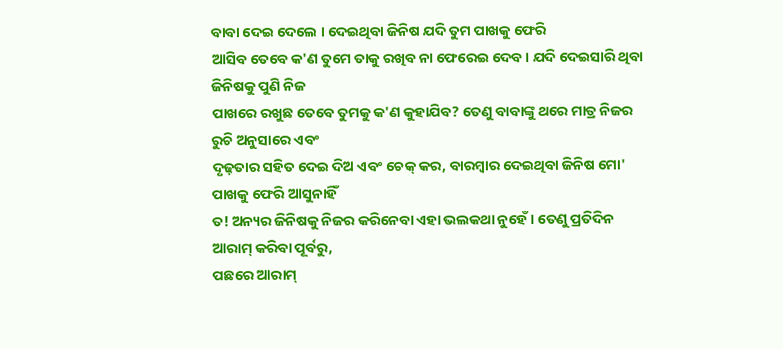ବାବା ଦେଇ ଦେଲେ । ଦେଇଥିବା ଜିନିଷ ଯଦି ତୁମ ପାଖକୁ ଫେରି
ଆସିବ ତେବେ କ'ଣ ତୁମେ ତାକୁ ରଖିବ ନା ଫେରେଇ ଦେବ । ଯଦି ଦେଇସାରି ଥିବା ଜିନିଷକୁ ପୁଣି ନିଜ
ପାଖରେ ରଖୁଛ ତେବେ ତୁମକୁ କ'ଣ କୁହାଯିବ? ତେଣୁ ବାବାଙ୍କୁ ଥରେ ମାତ୍ର ନିଜର ରୁଚି ଅନୁସାରେ ଏବଂ
ଦୃଢ଼ତାର ସହିତ ଦେଇ ଦିଅ ଏବଂ ଚେକ୍ କର, ବାରମ୍ବାର ଦେଇଥିବା ଜିନିଷ ମୋ' ପାଖକୁ ଫେରି ଆସୁନାହିଁ
ତ! ଅନ୍ୟର ଜିନିଷକୁ ନିଜର କରିନେବା ଏହା ଭଲକଥା ନୁହେଁ । ତେଣୁ ପ୍ରତିଦିନ ଆରାମ୍ କରିବା ପୂର୍ବରୁ,
ପଛରେ ଆରାମ୍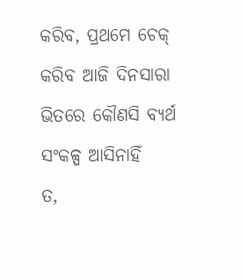କରିବ, ପ୍ରଥମେ ଚେକ୍ କରିବ ଆଜି ଦିନସାରା ଭିତରେ କୌଣସି ବ୍ୟର୍ଥ ସଂକଳ୍ପ ଆସିନାହିଁ
ତ,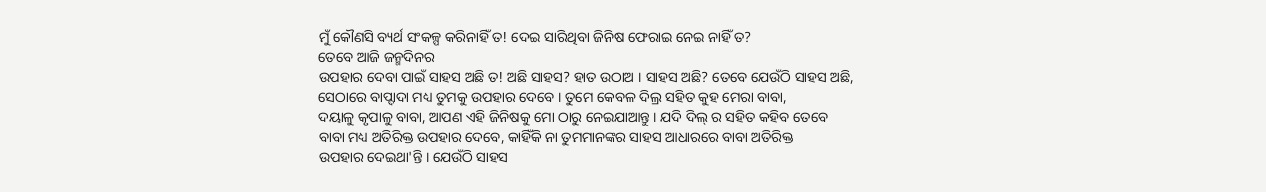ମୁଁ କୌଣସି ବ୍ୟର୍ଥ ସଂକଳ୍ପ କରିନାହିଁ ତ! ଦେଇ ସାରିଥିବା ଜିନିଷ ଫେରାଇ ନେଇ ନାହିଁ ତ?
ତେବେ ଆଜି ଜନ୍ମଦିନର
ଉପହାର ଦେବା ପାଇଁ ସାହସ ଅଛି ତ! ଅଛି ସାହସ? ହାତ ଉଠାଅ । ସାହସ ଅଛି? ତେବେ ଯେଉଁଠି ସାହସ ଅଛି,
ସେଠାରେ ବାପ୍ଦାଦା ମଧ୍ୟ ତୁମକୁ ଉପହାର ଦେବେ । ତୁମେ କେବଳ ଦିଲ୍ର ସହିତ କୁହ ମେରା ବାବା,
ଦୟାଳୁ କୃପାଳୁ ବାବା, ଆପଣ ଏହି ଜିନିଷକୁ ମୋ ଠାରୁ ନେଇଯାଆନ୍ତୁ । ଯଦି ଦିଲ୍ ର ସହିତ କହିବ ତେବେ
ବାବା ମଧ୍ୟ ଅତିରିକ୍ତ ଉପହାର ଦେବେ, କାହିଁକି ନା ତୁମମାନଙ୍କର ସାହସ ଆଧାରରେ ବାବା ଅତିରିକ୍ତ
ଉପହାର ଦେଇଥା'ନ୍ତି । ଯେଉଁଠି ସାହସ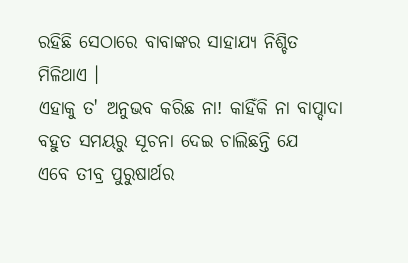ରହିଛି ସେଠାରେ ବାବାଙ୍କର ସାହାଯ୍ୟ ନିଶ୍ଚିତ ମିଳିଥାଏ ।
ଏହାକୁ ତ' ଅନୁଭବ କରିଛ ନା! କାହିଁକି ନା ବାପ୍ଦାଦା ବହୁତ ସମୟରୁ ସୂଚନା ଦେଇ ଚାଲିଛନ୍ତି ଯେ
ଏବେ ତୀବ୍ର ପୁରୁଷାର୍ଥର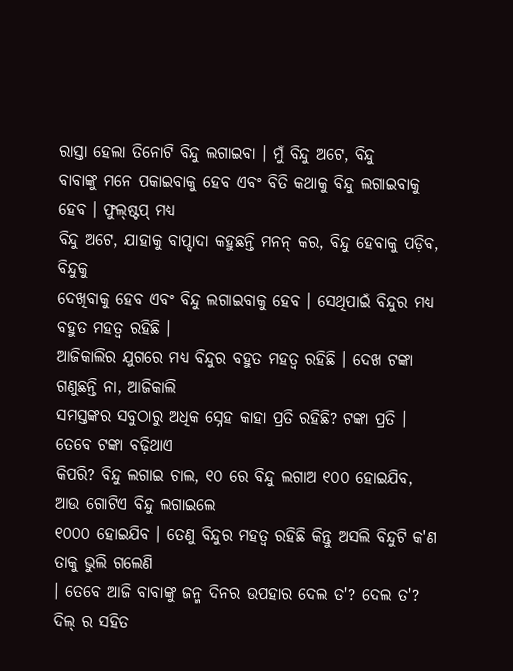ରାସ୍ତା ହେଲା ତିନୋଟି ବିନ୍ଦୁ ଲଗାଇବା । ମୁଁ ବିନ୍ଦୁ ଅଟେ, ବିନ୍ଦୁ
ବାବାଙ୍କୁ ମନେ ପକାଇବାକୁ ହେବ ଏବଂ ବିତି କଥାକୁ ବିନ୍ଦୁ ଲଗାଇବାକୁ ହେବ । ଫୁଲ୍ଷ୍ଟପ୍ ମଧ୍ୟ
ବିନ୍ଦୁ ଅଟେ, ଯାହାକୁ ବାପ୍ଦାଦା କହୁଛନ୍ତି ମନନ୍ କର, ବିନ୍ଦୁ ହେବାକୁ ପଡ଼ିବ, ବିନ୍ଦୁକୁ
ଦେଖିବାକୁ ହେବ ଏବଂ ବିନ୍ଦୁ ଲଗାଇବାକୁ ହେବ । ସେଥିପାଇଁ ବିନ୍ଦୁର ମଧ୍ୟ ବହୁତ ମହତ୍ୱ ରହିଛି ।
ଆଜିକାଲିର ଯୁଗରେ ମଧ୍ୟ ବିନ୍ଦୁର ବହୁତ ମହତ୍ୱ ରହିଛି । ଦେଖ ଟଙ୍କା ଗଣୁଛନ୍ତି ନା, ଆଜିକାଲି
ସମସ୍ତଙ୍କର ସବୁଠାରୁ ଅଧିକ ସ୍ନେହ କାହା ପ୍ରତି ରହିଛି? ଟଙ୍କା ପ୍ରତି । ତେବେ ଟଙ୍କା ବଢ଼ିଥାଏ
କିପରି? ବିନ୍ଦୁ ଲଗାଇ ଚାଲ, ୧୦ ରେ ବିନ୍ଦୁ ଲଗାଅ ୧୦୦ ହୋଇଯିବ, ଆଉ ଗୋଟିଏ ବିନ୍ଦୁ ଲଗାଇଲେ
୧୦୦୦ ହୋଇଯିବ । ତେଣୁ ବିନ୍ଦୁର ମହତ୍ୱ ରହିଛି କିନ୍ତୁ ଅସଲି ବିନ୍ଦୁଟି କ'ଣ ତାକୁ ଭୁଲି ଗଲେଣି
। ତେବେ ଆଜି ବାବାଙ୍କୁ ଜନ୍ମ ଦିନର ଉପହାର ଦେଲ ତ'? ଦେଲ ତ'? ଦିଲ୍ ର ସହିତ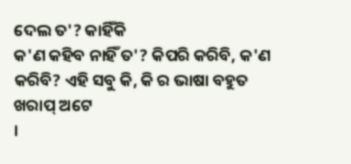ଦେଲ ତ'? କାହିଁକି
କ'ଣ କହିବ ନାହିଁ ତ'? କିପରି କରିବି, କ'ଣ କରିବି? ଏହି ସବୁ କି, କି ର ଭାଷା ବହୁତ ଖରାପ୍ ଅଟେ
।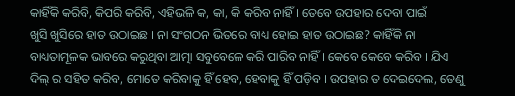କାହିଁକି କରିବି, କିପରି କରିବି, ଏହିଭଳି କ, କା, କି କରିବ ନାହିଁ । ତେବେ ଉପହାର ଦେବା ପାଇଁ
ଖୁସି ଖୁସିରେ ହାତ ଉଠାଇଛ । ନା ସଂଗଠନ ଭିତରେ ବାଧ୍ୟ ହୋଇ ହାତ ଉଠାଇଛ? କାହିଁକି ନା
ବାଧ୍ୟତାମୂଳକ ଭାବରେ କରୁଥିବା ଆତ୍ମା ସବୁବେଳେ କରି ପାରିବ ନାହିଁ । କେବେ କେବେ କରିବ । ଯିଏ
ଦିଲ୍ ର ସହିତ କରିବ, ମୋତେ କରିବାକୁ ହିଁ ହେବ, ହେବାକୁ ହିଁ ପଡ଼ିବ । ଉପହାର ତ ଦେଇଦେଲ, ତେଣୁ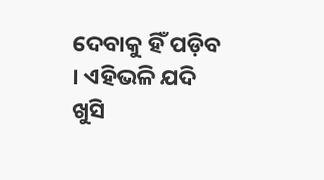ଦେବାକୁ ହିଁ ପଡ଼ିବ । ଏହିଭଳି ଯଦି ଖୁସି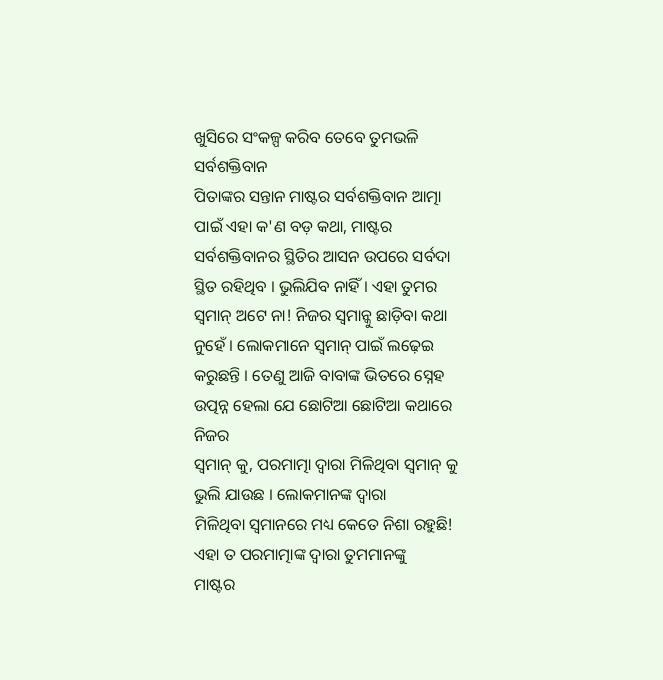ଖୁସିରେ ସଂକଳ୍ପ କରିବ ତେବେ ତୁମଭଳି ସର୍ବଶକ୍ତିବାନ
ପିତାଙ୍କର ସନ୍ତାନ ମାଷ୍ଟର ସର୍ବଶକ୍ତିବାନ ଆତ୍ମା ପାଇଁ ଏହା କ'ଣ ବଡ଼ କଥା, ମାଷ୍ଟର
ସର୍ବଶକ୍ତିବାନର ସ୍ଥିତିର ଆସନ ଉପରେ ସର୍ବଦା ସ୍ଥିତ ରହିଥିବ । ଭୁଲିଯିବ ନାହିଁ । ଏହା ତୁମର
ସ୍ୱମାନ୍ ଅଟେ ନା! ନିଜର ସ୍ୱମାନ୍କୁ ଛାଡ଼ିବା କଥା ନୁହେଁ । ଲୋକମାନେ ସ୍ୱମାନ୍ ପାଇଁ ଲଢ଼େଇ
କରୁଛନ୍ତି । ତେଣୁ ଆଜି ବାବାଙ୍କ ଭିତରେ ସ୍ନେହ ଉତ୍ପନ୍ନ ହେଲା ଯେ ଛୋଟିଆ ଛୋଟିଆ କଥାରେ ନିଜର
ସ୍ୱମାନ୍ କୁ, ପରମାତ୍ମା ଦ୍ୱାରା ମିଳିଥିବା ସ୍ୱମାନ୍ କୁ ଭୁଲି ଯାଉଛ । ଲୋକମାନଙ୍କ ଦ୍ୱାରା
ମିଳିଥିବା ସ୍ୱମାନରେ ମଧ୍ୟ କେତେ ନିଶା ରହୁଛି! ଏହା ତ ପରମାତ୍ମାଙ୍କ ଦ୍ୱାରା ତୁମମାନଙ୍କୁ
ମାଷ୍ଟର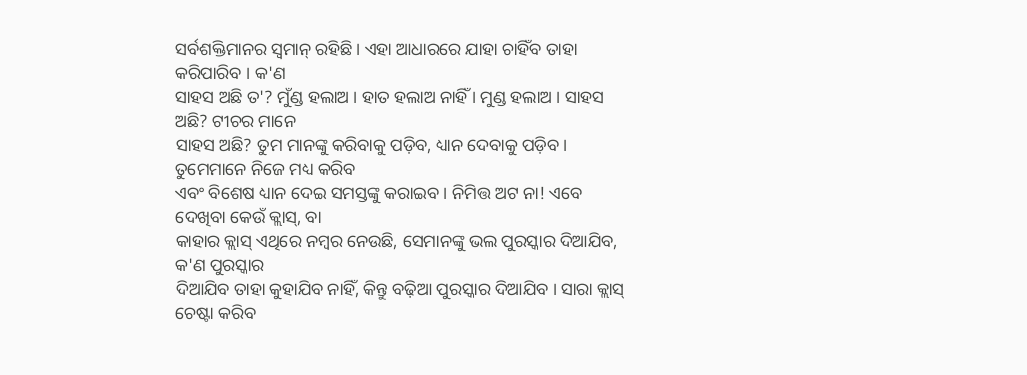ସର୍ବଶକ୍ତିମାନର ସ୍ୱମାନ୍ ରହିଛି । ଏହା ଆଧାରରେ ଯାହା ଚାହିଁବ ତାହା କରିପାରିବ । କ'ଣ
ସାହସ ଅଛି ତ'? ମୁଁଣ୍ଡ ହଲାଅ । ହାତ ହଲାଅ ନାହିଁ । ମୁଣ୍ଡ ହଲାଅ । ସାହସ ଅଛି? ଟୀଚର ମାନେ
ସାହସ ଅଛି? ତୁମ ମାନଙ୍କୁ କରିବାକୁ ପଡ଼ିବ, ଧ୍ୟାନ ଦେବାକୁ ପଡ଼ିବ । ତୁମେମାନେ ନିଜେ ମଧ୍ୟ କରିବ
ଏବଂ ବିଶେଷ ଧ୍ୟାନ ଦେଇ ସମସ୍ତଙ୍କୁ କରାଇବ । ନିମିତ୍ତ ଅଟ ନା! ଏବେ ଦେଖିବା କେଉଁ କ୍ଲାସ୍, ବା
କାହାର କ୍ଲାସ୍ ଏଥିରେ ନମ୍ବର ନେଉଛି, ସେମାନଙ୍କୁ ଭଲ ପୁରସ୍କାର ଦିଆଯିବ, କ'ଣ ପୁରସ୍କାର
ଦିଆଯିବ ତାହା କୁହାଯିବ ନାହିଁ, କିନ୍ତୁ ବଢ଼ିଆ ପୁରସ୍କାର ଦିଆଯିବ । ସାରା କ୍ଲାସ୍ ଚେଷ୍ଟା କରିବ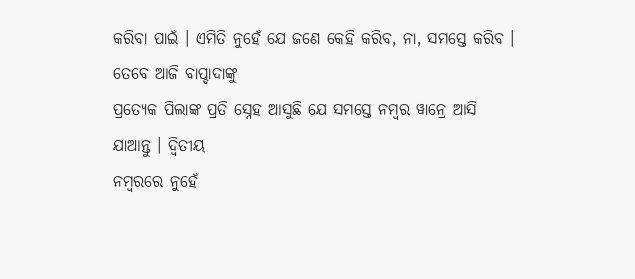କରିବା ପାଇଁ । ଏମିତି ନୁହେଁ ଯେ ଜଣେ କେହି କରିବ, ନା, ସମସ୍ତେ କରିବ ।
ତେବେ ଆଜି ବାପ୍ଦାଦାଙ୍କୁ
ପ୍ରତ୍ୟେକ ପିଲାଙ୍କ ପ୍ରତି ସ୍ନେହ ଆସୁଛି ଯେ ସମସ୍ତେ ନମ୍ବର ୱାନ୍ରେ ଆସି ଯାଆନ୍ତୁ । ଦ୍ୱିତୀୟ
ନମ୍ବରରେ ନୁହେଁ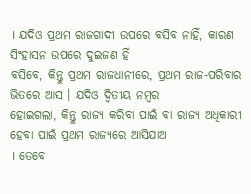। ଯଦିଓ ପ୍ରଥମ ରାଜଗାଦୀ ଉପରେ ବସିବ ନାହିଁ, କାରଣ ସିଂହାସନ ଉପରେ ଦୁଇଜଣ ହିଁ
ବସିବେ, କିନ୍ତୁ ପ୍ରଥମ ରାଜଧାନୀରେ, ପ୍ରଥମ ରାଜ-ପରିବାର ଭିତରେ ଆସ । ଯଦିଓ ଦ୍ୱିତୀୟ ନମ୍ବର
ହୋଇଗଲା, କିନ୍ତୁ ରାଜ୍ୟ କରିବା ପାଇଁ ବା ରାଜ୍ୟ ଅଧିକାରୀ ହେବା ପାଇଁ ପ୍ରଥମ ରାଜ୍ୟରେ ଆସିଯାଅ
। ତେବେ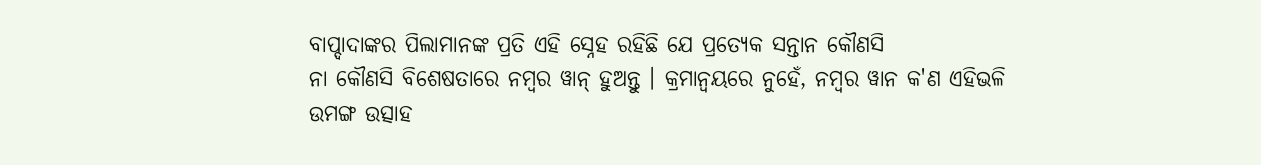ବାପ୍ଦାଦାଙ୍କର ପିଲାମାନଙ୍କ ପ୍ରତି ଏହି ସ୍ନେହ ରହିଛି ଯେ ପ୍ରତ୍ୟେକ ସନ୍ତାନ କୌଣସି
ନା କୌଣସି ବିଶେଷତାରେ ନମ୍ବର ୱାନ୍ ହୁଅନ୍ତୁ । କ୍ରମାନ୍ୱୟରେ ନୁହେଁ, ନମ୍ବର ୱାନ କ'ଣ ଏହିଭଳି
ଉମଙ୍ଗ ଉତ୍ସାହ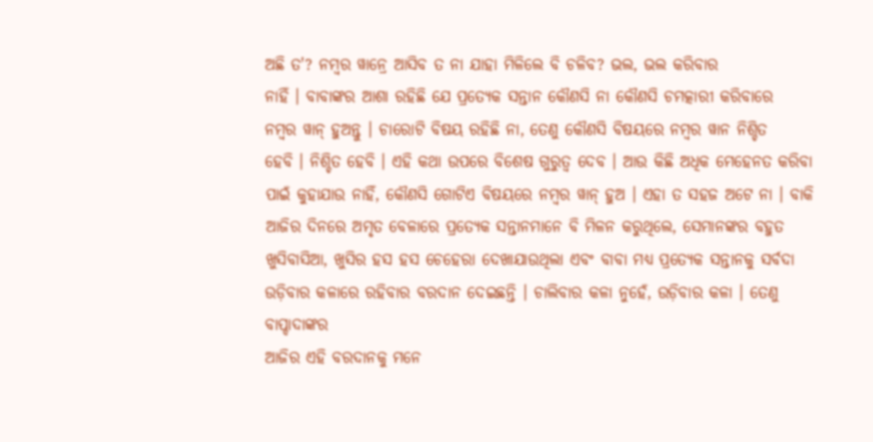ଅଛି ତ'? ନମ୍ବର ୱାନ୍ରେ ଆସିବ ତ ନା ଯାହା ମିଳିଲେ ବି ଚଳିବ? ଭଲ, ଭଲ କରିବାର
ନାହିଁ । ବାବାଙ୍କର ଆଶା ରହିଛି ଯେ ପ୍ରତ୍ୟେକ ସନ୍ତାନ କୌଣସି ନା କୌଣସି ଚମତ୍କାରୀ କରିବାରେ
ନମ୍ବର ୱାନ୍ ହୁଅନ୍ତୁ । ଚାରୋଟି ବିଷୟ ରହିଛି ନା, ତେଣୁ କୌଣସି ବିଷୟରେ ନମ୍ୱର ୱାନ ନିଶ୍ଚିତ
ହେବି । ନିଶ୍ଚିତ ହେବି । ଏହି କଥା ଉପରେ ବିଶେଷ ଗୁରୁତ୍ୱ ଦେବ । ଆଉ କିଛି ଅଧିକ ମେହେନତ କରିବା
ପାଇଁ କୁହାଯାଉ ନାହିଁ, କୌଣସି ଗୋଟିଏ ବିଷୟରେ ନମ୍ବର ୱାନ୍ ହୁଅ । ଏହା ତ ସହଜ ଅଟେ ନା । ବାକି
ଆଜିର ଦିନରେ ଅମୃତ ବେଳାରେ ପ୍ରତ୍ୟେକ ସନ୍ତାନମାନେ ବି ମିଳନ କରୁଥିଲେ, ସେମାନଙ୍କର ବହୁତ
ଖୁସିବାସିଆ, ଖୁସିର ହସ ହସ ଚେହେରା ଦେଖାଯାଉଥିଲା ଏବଂ ବାବା ମଧ୍ୟ ପ୍ରତ୍ୟେକ ସନ୍ତାନକୁ ସର୍ବଦା
ଉଡ଼ିବାର କଳାରେ ରହିବାର ବରଦାନ ଦେଇଛନ୍ତି । ଚାଲିବାର କଳା ନୁହେଁ, ଉଡ଼ିବାର କଳା । ତେଣୁ ବାପ୍ଦାଦାଙ୍କର
ଆଜିର ଏହି ବରଦାନକୁ ମନେ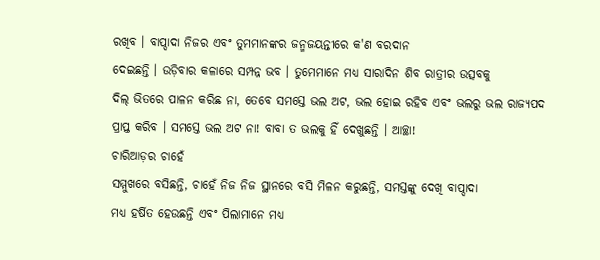ରଖିବ । ବାପ୍ଦାଦା ନିଜର ଏବଂ ତୁମମାନଙ୍କର ଜନ୍ମଜୟନ୍ତୀରେ କ'ଣ ବରଦାନ
ଦେଇଛନ୍ତି । ଉଡ଼ିବାର କଳାରେ ସମ୍ପନ୍ନ ଭବ । ତୁମେମାନେ ମଧ୍ୟ ସାରାଦିନ ଶିବ ରାତ୍ରୀର ଉତ୍ସବକୁ
ଦିଲ୍ ଭିତରେ ପାଳନ କରିଛ ନା, ତେବେ ସମସ୍ତେ ଭଲ ଅଟ, ଭଲ ହୋଇ ରହିବ ଏବଂ ଭଲରୁ ଭଲ ରାଜ୍ୟପଦ
ପ୍ରାପ୍ତ କରିବ । ସମସ୍ତେ ଭଲ ଅଟ ନା! ବାବା ତ ଭଲକୁ ହିଁ ଦେଖୁଛନ୍ତି । ଆଚ୍ଛା!
ଚାରିଆଡ଼ର ଚାହେଁ
ସମ୍ମୁଖରେ ବସିଛନ୍ତି, ଚାହେଁ ନିଜ ନିଜ ସ୍ଥାନରେ ବସି ମିଳନ କରୁଛନ୍ତି, ସମସ୍ତଙ୍କୁ ଦେଖି ବାପ୍ଦାଦା
ମଧ୍ୟ ହର୍ଷିତ ହେଉଛନ୍ତି ଏବଂ ପିଲାମାନେ ମଧ୍ୟ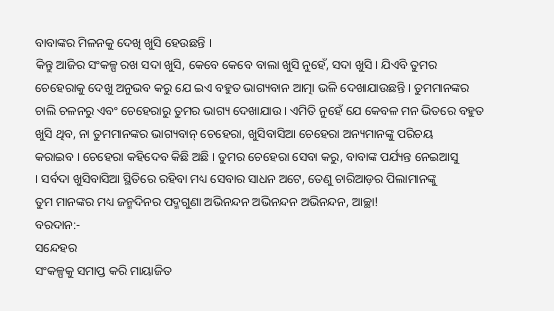ବାବାଙ୍କର ମିଳନକୁ ଦେଖି ଖୁସି ହେଉଛନ୍ତି ।
କିନ୍ତୁ ଆଜିର ସଂକଳ୍ପ ରଖ ସଦା ଖୁସି, କେବେ କେବେ ବାଲା ଖୁସି ନୁହେଁ, ସଦା ଖୁସି । ଯିଏବି ତୁମର
ଚେହେରାକୁ ଦେଖୁ ଅନୁଭବ କରୁ ଯେ ଇଏ ବହୁତ ଭାଗ୍ୟବାନ ଆତ୍ମା ଭଳି ଦେଖାଯାଉଛନ୍ତି । ତୁମମାନଙ୍କର
ଚାଲି ଚଳନରୁ ଏବଂ ଚେହେରାରୁ ତୁମର ଭାଗ୍ୟ ଦେଖାଯାଉ । ଏମିତି ନୁହେଁ ଯେ କେବଳ ମନ ଭିତରେ ବହୁତ
ଖୁସି ଥିବ, ନା ତୁମମାନଙ୍କର ଭାଗ୍ୟବାନ୍ ଚେହେରା, ଖୁସିବାସିଆ ଚେହେରା ଅନ୍ୟମାନଙ୍କୁ ପରିଚୟ
କରାଇବ । ଚେହେରା କହିଦେବ କିଛି ଅଛି । ତୁମର ଚେହେରା ସେବା କରୁ, ବାବାଙ୍କ ପର୍ଯ୍ୟନ୍ତ ନେଇଆସୁ
। ସର୍ବଦା ଖୁସିବାସିଆ ସ୍ଥିତିରେ ରହିବା ମଧ୍ୟ ସେବାର ସାଧନ ଅଟେ, ତେଣୁ ଚାରିଆଡ଼ର ପିଲାମାନଙ୍କୁ
ତୁମ ମାନଙ୍କର ମଧ୍ୟ ଜନ୍ମଦିନର ପଦ୍ମଗୁଣା ଅଭିନନ୍ଦନ ଅଭିନନ୍ଦନ ଅଭିନନ୍ଦନ, ଆଚ୍ଛା!
ବରଦାନ:-
ସନ୍ଦେହର
ସଂକଳ୍ପକୁ ସମାପ୍ତ କରି ମାୟାଜିତ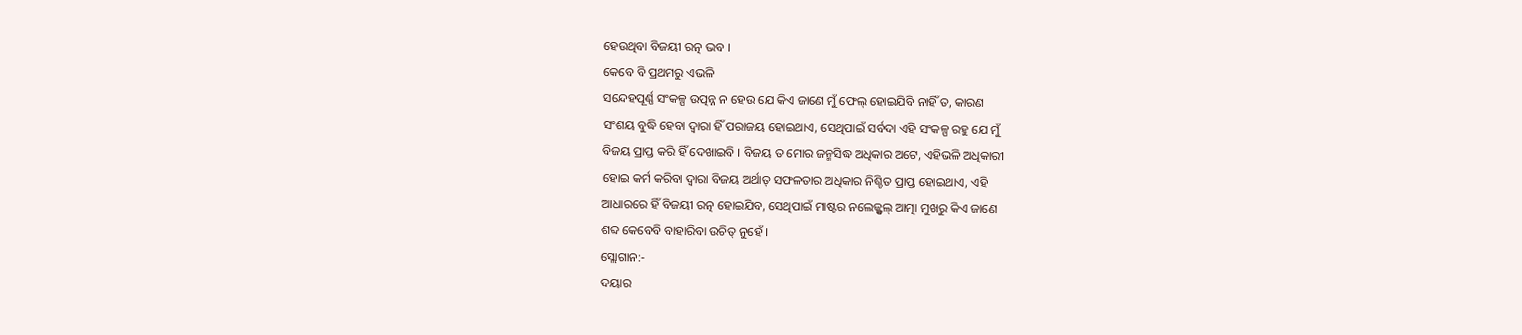ହେଉଥିବା ବିଜୟୀ ରତ୍ନ ଭବ ।
କେବେ ବି ପ୍ରଥମରୁ ଏଭଳି
ସନ୍ଦେହପୂର୍ଣ୍ଣ ସଂକଳ୍ପ ଉତ୍ପନ୍ନ ନ ହେଉ ଯେ କିଏ ଜାଣେ ମୁଁ ଫେଲ୍ ହୋଇଯିବି ନାହିଁ ତ, କାରଣ
ସଂଶୟ ବୁଦ୍ଧି ହେବା ଦ୍ୱାରା ହିଁ ପରାଜୟ ହୋଇଥାଏ, ସେଥିପାଇଁ ସର୍ବଦା ଏହି ସଂକଳ୍ପ ରହୁ ଯେ ମୁଁ
ବିଜୟ ପ୍ରାପ୍ତ କରି ହିଁ ଦେଖାଇବି । ବିଜୟ ତ ମୋର ଜନ୍ମସିଦ୍ଧ ଅଧିକାର ଅଟେ, ଏହିଭଳି ଅଧିକାରୀ
ହୋଇ କର୍ମ କରିବା ଦ୍ୱାରା ବିଜୟ ଅର୍ଥାତ୍ ସଫଳତାର ଅଧିକାର ନିଶ୍ଚିତ ପ୍ରାପ୍ତ ହୋଇଥାଏ, ଏହି
ଆଧାରରେ ହିଁ ବିଜୟୀ ରତ୍ନ ହୋଇଯିବ, ସେଥିପାଇଁ ମାଷ୍ଟର ନଲେଜ୍ଫୁଲ୍ ଆତ୍ମା ମୁଖରୁ କିଏ ଜାଣେ
ଶବ୍ଦ କେବେବି ବାହାରିବା ଉଚିତ୍ ନୁହେଁ ।
ସ୍ଲୋଗାନ:-
ଦୟାର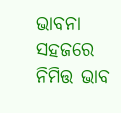ଭାବନା
ସହଜରେ ନିମିତ୍ତ ଭାବ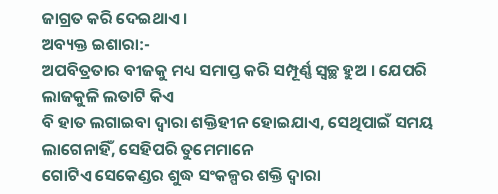ଜାଗ୍ରତ କରି ଦେଇଥାଏ ।
ଅବ୍ୟକ୍ତ ଇଶାରା:-
ଅପବିତ୍ରତାର ବୀଜକୁ ମଧ୍ୟ ସମାପ୍ତ କରି ସମ୍ପୂର୍ଣ୍ଣ ସ୍ୱଚ୍ଛ ହୁଅ । ଯେପରି ଲାଜକୁଳି ଲତାଟି କିଏ
ବି ହାତ ଲଗାଇବା ଦ୍ୱାରା ଶକ୍ତିହୀନ ହୋଇଯାଏ, ସେଥିପାଇଁ ସମୟ ଲାଗେନାହିଁ, ସେହିପରି ତୁମେମାନେ
ଗୋଟିଏ ସେକେଣ୍ଡର ଶୁଦ୍ଧ ସଂକଳ୍ପର ଶକ୍ତି ଦ୍ୱାରା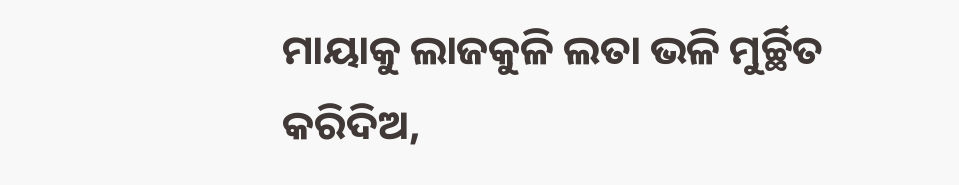ମାୟାକୁ ଲାଜକୁଳି ଲତା ଭଳି ମୁର୍ଚ୍ଛିତ
କରିଦିଅ,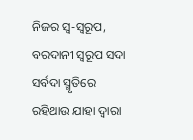ନିଜର ସ୍ୱ-ସ୍ୱରୂପ, ବରଦାନୀ ସ୍ୱରୂପ ସଦା ସର୍ବଦା ସ୍ମୃତିରେ ରହିଥାଉ ଯାହା ଦ୍ୱାରା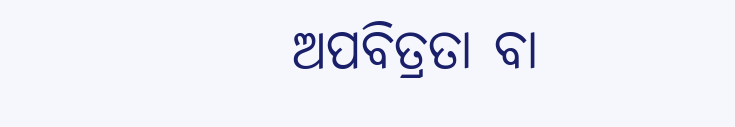ଅପବିତ୍ରତା ବା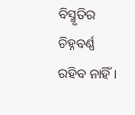ବିସ୍ମୃତିର ଚିହ୍ନବର୍ଣ୍ଣ ରହିବ ନାହିଁ ।